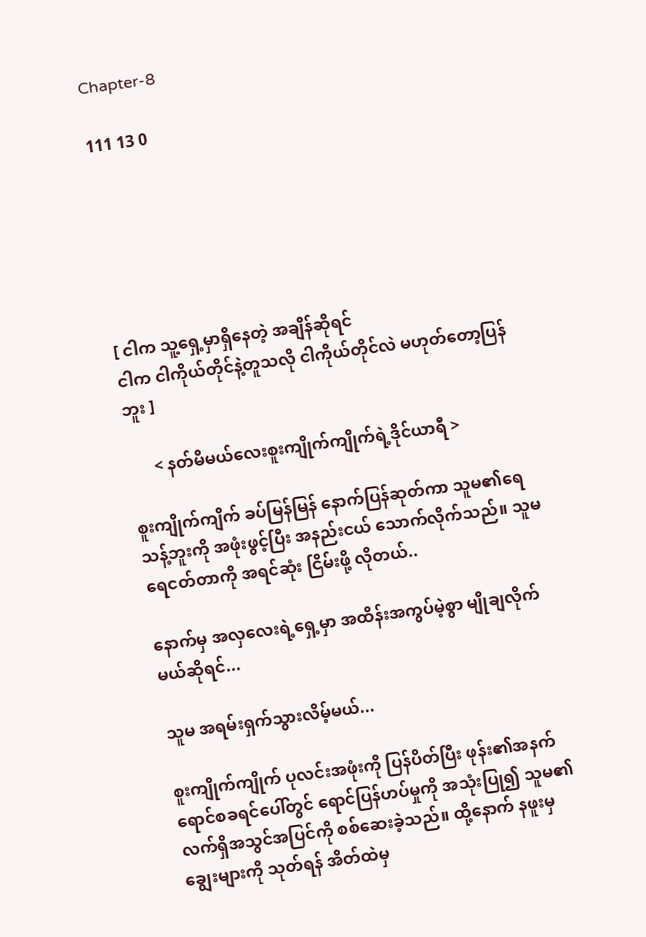Chapter-8

111 13 0






[ ငါက သူ့ရှေ့မှာရှိနေတဲ့ အချိန်ဆိုရင်
ငါက ငါကိုယ်တိုင်နဲ့တူသလို ငါကိုယ်တိုင်လဲ မဟုတ်တော့ပြန်ဘူး ]

      < နတ်မိမယ်လေးစူးကျိုက်ကျိုက်ရဲ့ဒိုင်ယာရီ >

စူးကျိုက်ကျိက် ခပ်မြန်မြန် နောက်ပြန်ဆုတ်ကာ သူမ၏ရေသန့်ဘူးကို အဖုံးဖွင့်ပြီး အနည်းငယ် သောက်လိုက်သည်။ သူမ ရေငတ်တာကို အရင်ဆုံး ငြိမ်းဖို့ လိုတယ်..

နောက်မှ အလှလေးရဲ့ရှေ့မှာ အထိန်းအကွပ်မဲ့စွာ မျိုချလိုက်မယ်ဆိုရင်...

သူမ အရမ်းရှက်သွားလိမ့်မယ်...

စူးကျိုက်ကျိုက် ပုလင်းအဖုံးကို ပြန်ပိတ်ပြီး ဖုန်း၏အနက်ရောင်စခရင်ပေါ်တွင် ရောင်ပြန်ဟပ်မှုကို အသုံးပြု၍ သူမ၏ လက်ရှိအသွင်အပြင်ကို စစ်ဆေးခဲ့သည်။ ထို့နောက် နဖူးမှချွေးများကို သုတ်ရန် အိတ်ထဲမှ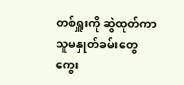တစ်ရှူးကို ဆွဲထုတ်ကာ သူမနှုတ်ခမ်းတွေ ကွေး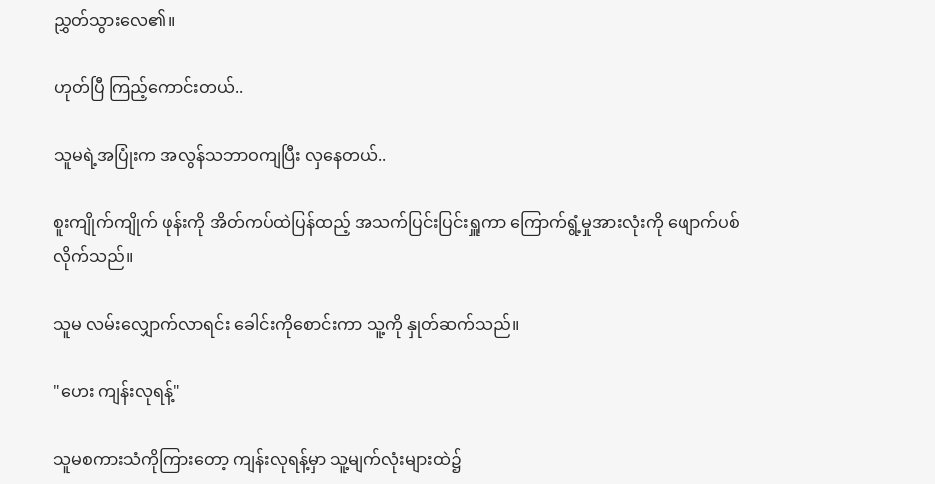ညွှတ်သွားလေ၏။

ဟုတ်ပြီ ကြည့်ကောင်းတယ်..

သူမရဲ့အပြုံးက အလွန်သဘာဝကျပြီး လှနေတယ်..

စူးကျိုက်ကျိုက် ဖုန်းကို အိတ်ကပ်ထဲပြန်ထည့် အသက်ပြင်းပြင်းရှူကာ ကြောက်ရွံ့မှုအားလုံးကို ဖျောက်ပစ်လိုက်သည်။

သူမ လမ်းလျှောက်လာရင်း ခေါင်းကိုစောင်းကာ သူ့ကို နှုတ်ဆက်သည်။

"ဟေး ကျန်းလုရန့်"

သူမစကားသံကိုကြားတော့ ကျန်းလုရန့်မှာ သူ့မျက်လုံးများထဲ၌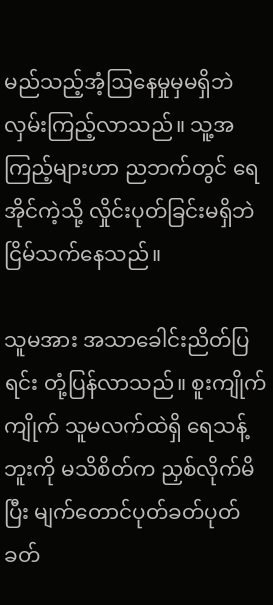မည်သည့်အံ့ဩနေမှုမှမရှိဘဲ လှမ်းကြည့်လာသည်။ သူ့အကြည့်များဟာ ညဘက်တွင် ရေအိုင်ကဲ့သို့ လှိုင်းပုတ်ခြင်းမရှိဘဲ ငြိမ်သက်နေသည်။

သူမအား အသာခေါင်းညိတ်ပြရင်း တုံ့ပြန်လာသည်။ စူးကျိုက်ကျိုက် သူမလက်ထဲရှိ ရေသန့်ဘူးကို မသိစိတ်က ညှစ်လိုက်မိပြီး မျက်တောင်ပုတ်ခတ်ပုတ်ခတ်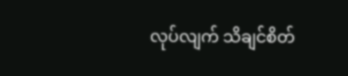လုပ်လျက် သိချင်စိတ်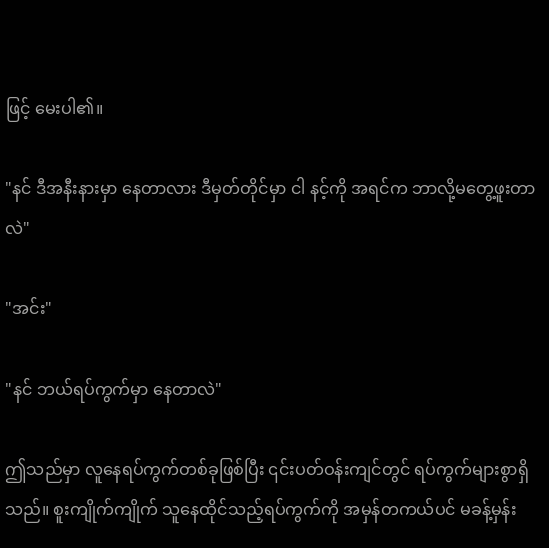ဖြင့် မေးပါ၏။

"နင် ဒီအနီးနားမှာ နေတာလား ဒီမှတ်တိုင်မှာ ငါ နင့်ကို အရင်က ဘာလို့မတွေ့ဖူးတာလဲ"

"အင်း"

"နင် ဘယ်ရပ်ကွက်မှာ နေတာလဲ"

ဤသည်မှာ လူနေရပ်ကွက်တစ်ခုဖြစ်ပြီး ၎င်းပတ်ဝန်းကျင်တွင် ရပ်ကွက်များစွာရှိသည်။ စူးကျိုက်ကျိုက် သူနေထိုင်သည့်ရပ်ကွက်ကို အမှန်တကယ်ပင် မခန့်မှန်း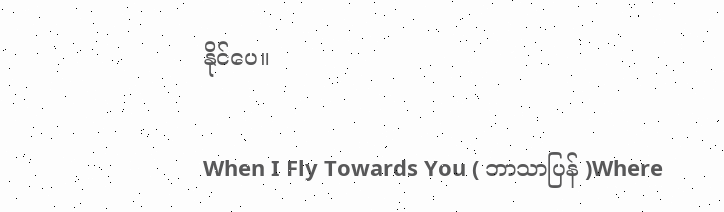နိုင်ပေ။

When I Fly Towards You ( ဘာသာပြန် )Where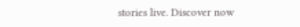stories live. Discover now